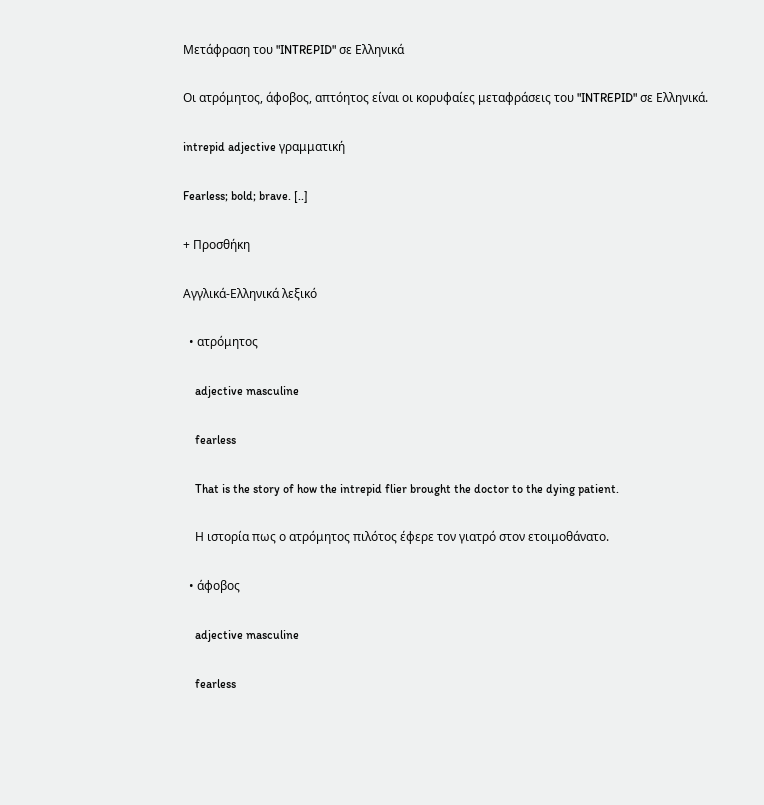Μετάφραση του "INTREPID" σε Ελληνικά

Οι ατρόμητος, άφοβος, απτόητος είναι οι κορυφαίες μεταφράσεις του "INTREPID" σε Ελληνικά.

intrepid adjective γραμματική

Fearless; bold; brave. [..]

+ Προσθήκη

Αγγλικά-Ελληνικά λεξικό

  • ατρόμητος

    adjective masculine

    fearless

    That is the story of how the intrepid flier brought the doctor to the dying patient.

    Η ιστορία πως ο ατρόμητος πιλότος έφερε τον γιατρό στον ετοιμοθάνατο.

  • άφοβος

    adjective masculine

    fearless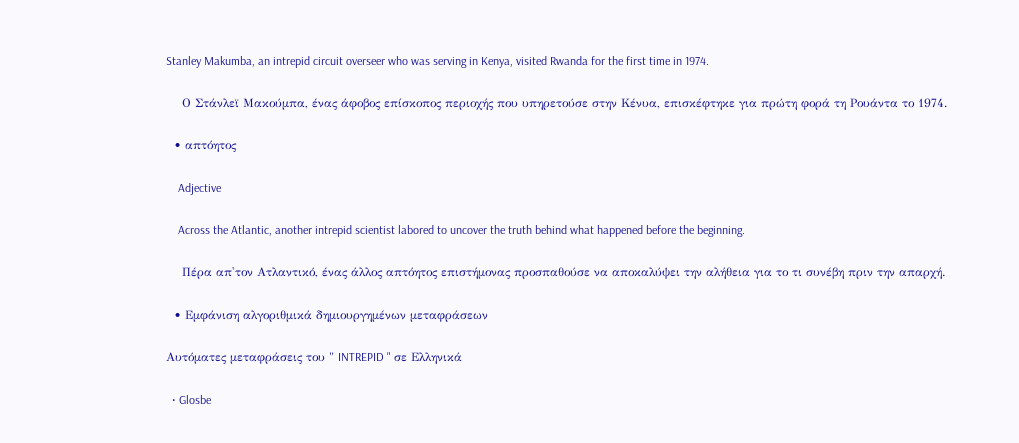Stanley Makumba, an intrepid circuit overseer who was serving in Kenya, visited Rwanda for the first time in 1974.

    Ο Στάνλεϊ Μακούμπα, ένας άφοβος επίσκοπος περιοχής που υπηρετούσε στην Κένυα, επισκέφτηκε για πρώτη φορά τη Ρουάντα το 1974.

  • απτόητος

    Adjective

    Across the Atlantic, another intrepid scientist labored to uncover the truth behind what happened before the beginning.

    Πέρα απ'τον Ατλαντικό, ένας άλλος απτόητος επιστήμονας προσπαθούσε να αποκαλύψει την αλήθεια για το τι συνέβη πριν την απαρχή.

  • Εμφάνιση αλγοριθμικά δημιουργημένων μεταφράσεων

Αυτόματες μεταφράσεις του " INTREPID " σε Ελληνικά

  • Glosbe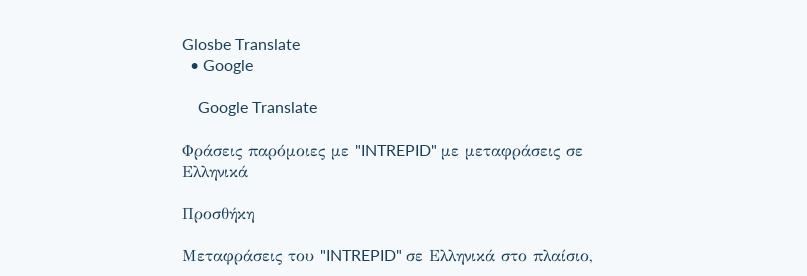Glosbe Translate
  • Google

    Google Translate

Φράσεις παρόμοιες με "INTREPID" με μεταφράσεις σε Ελληνικά

Προσθήκη

Μεταφράσεις του "INTREPID" σε Ελληνικά στο πλαίσιο,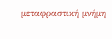μεταφραστική μνήμη